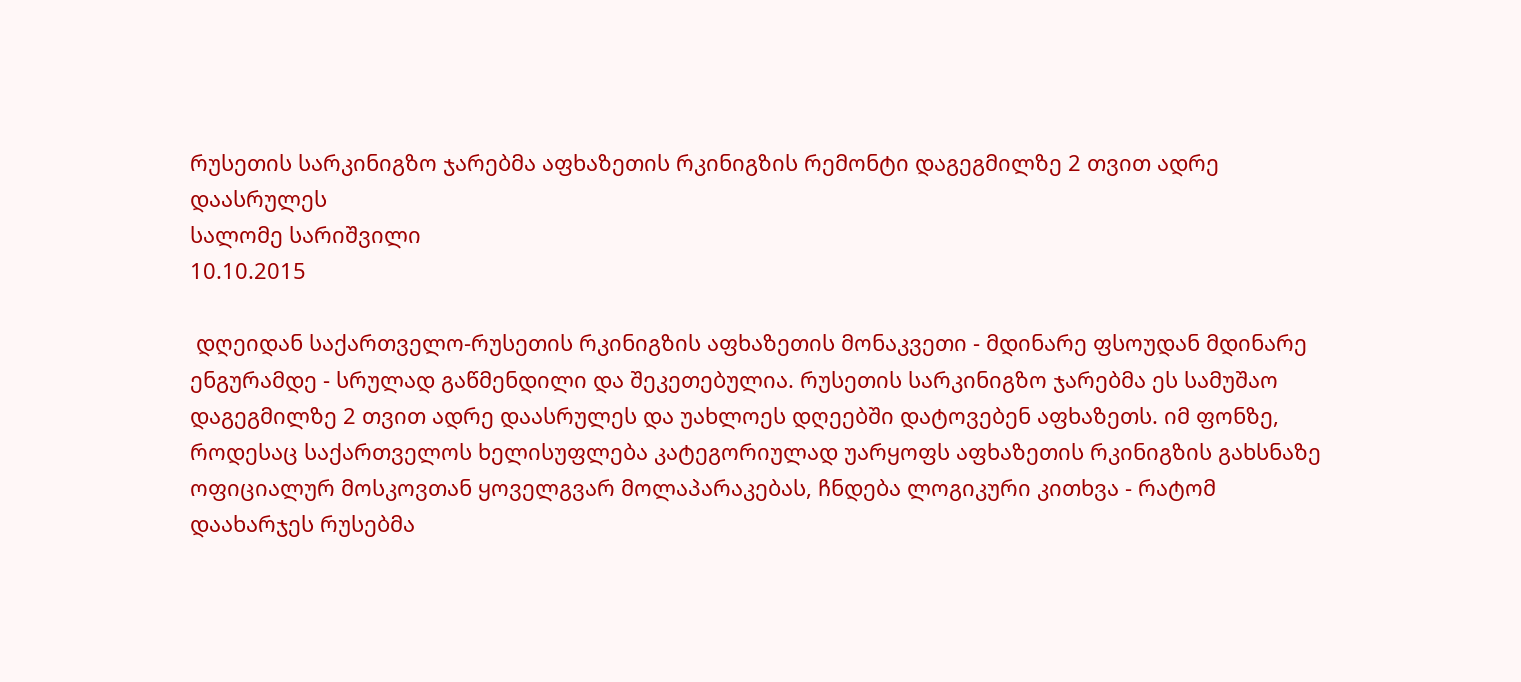რუსეთის სარკინიგზო ჯარებმა აფხაზეთის რკინიგზის რემონტი დაგეგმილზე 2 თვით ადრე დაასრულეს
სალომე სარიშვილი
10.10.2015

 დღეიდან საქართველო-რუსეთის რკინიგზის აფხაზეთის მონაკვეთი - მდინარე ფსოუდან მდინარე ენგურამდე - სრულად გაწმენდილი და შეკეთებულია. რუსეთის სარკინიგზო ჯარებმა ეს სამუშაო დაგეგმილზე 2 თვით ადრე დაასრულეს და უახლოეს დღეებში დატოვებენ აფხაზეთს. იმ ფონზე, როდესაც საქართველოს ხელისუფლება კატეგორიულად უარყოფს აფხაზეთის რკინიგზის გახსნაზე ოფიციალურ მოსკოვთან ყოველგვარ მოლაპარაკებას, ჩნდება ლოგიკური კითხვა - რატომ დაახარჯეს რუსებმა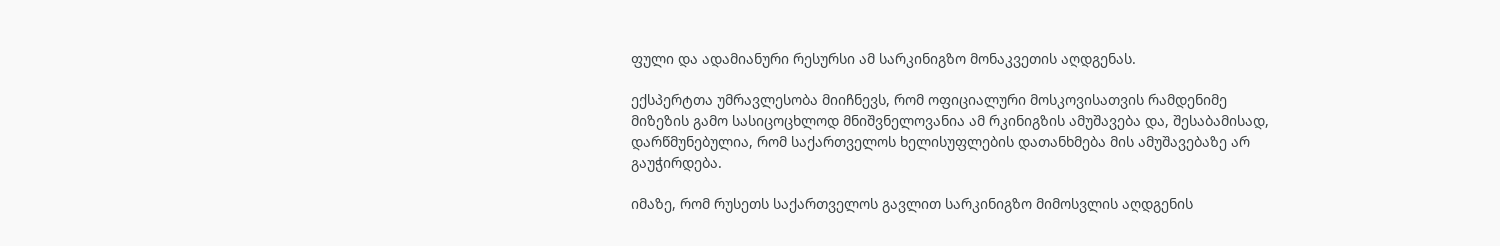ფული და ადამიანური რესურსი ამ სარკინიგზო მონაკვეთის აღდგენას.

ექსპერტთა უმრავლესობა მიიჩნევს, რომ ოფიციალური მოსკოვისათვის რამდენიმე მიზეზის გამო სასიცოცხლოდ მნიშვნელოვანია ამ რკინიგზის ამუშავება და, შესაბამისად, დარწმუნებულია, რომ საქართველოს ხელისუფლების დათანხმება მის ამუშავებაზე არ გაუჭირდება.

იმაზე, რომ რუსეთს საქართველოს გავლით სარკინიგზო მიმოსვლის აღდგენის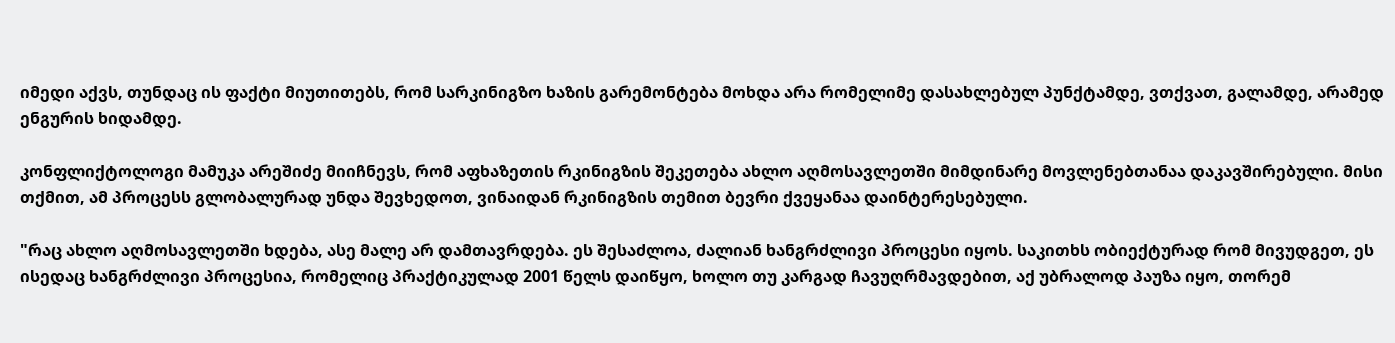იმედი აქვს, თუნდაც ის ფაქტი მიუთითებს, რომ სარკინიგზო ხაზის გარემონტება მოხდა არა რომელიმე დასახლებულ პუნქტამდე, ვთქვათ, გალამდე, არამედ ენგურის ხიდამდე.

კონფლიქტოლოგი მამუკა არეშიძე მიიჩნევს, რომ აფხაზეთის რკინიგზის შეკეთება ახლო აღმოსავლეთში მიმდინარე მოვლენებთანაა დაკავშირებული. მისი თქმით, ამ პროცესს გლობალურად უნდა შევხედოთ, ვინაიდან რკინიგზის თემით ბევრი ქვეყანაა დაინტერესებული.

"რაც ახლო აღმოსავლეთში ხდება, ასე მალე არ დამთავრდება. ეს შესაძლოა, ძალიან ხანგრძლივი პროცესი იყოს. საკითხს ობიექტურად რომ მივუდგეთ, ეს ისედაც ხანგრძლივი პროცესია, რომელიც პრაქტიკულად 2001 წელს დაიწყო, ხოლო თუ კარგად ჩავუღრმავდებით, აქ უბრალოდ პაუზა იყო, თორემ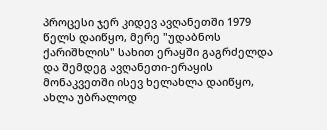პროცესი ჯერ კიდევ ავღანეთში 1979 წელს დაიწყო, მერე "უდაბნოს ქარიშხლის" სახით ერაყში გაგრძელდა და შემდეგ ავღანეთი-ერაყის მონაკვეთში ისევ ხელახლა დაიწყო, ახლა უბრალოდ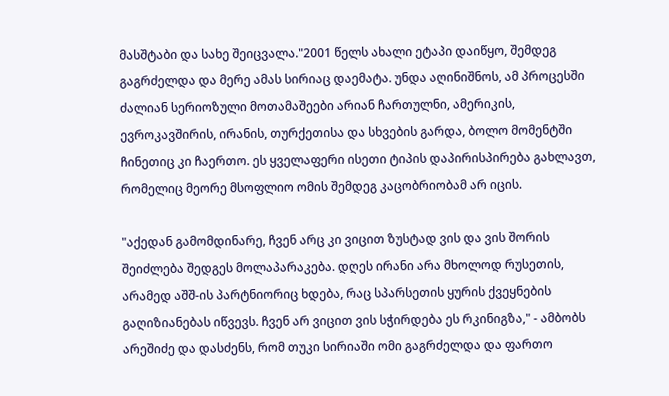მასშტაბი და სახე შეიცვალა."2001 წელს ახალი ეტაპი დაიწყო, შემდეგ გაგრძელდა და მერე ამას სირიაც დაემატა. უნდა აღინიშნოს, ამ პროცესში ძალიან სერიოზული მოთამაშეები არიან ჩართულნი, ამერიკის, ევროკავშირის, ირანის, თურქეთისა და სხვების გარდა, ბოლო მომენტში ჩინეთიც კი ჩაერთო. ეს ყველაფერი ისეთი ტიპის დაპირისპირება გახლავთ, რომელიც მეორე მსოფლიო ომის შემდეგ კაცობრიობამ არ იცის.

"აქედან გამომდინარე, ჩვენ არც კი ვიცით ზუსტად ვის და ვის შორის შეიძლება შედგეს მოლაპარაკება. დღეს ირანი არა მხოლოდ რუსეთის, არამედ აშშ-ის პარტნიორიც ხდება, რაც სპარსეთის ყურის ქვეყნების გაღიზიანებას იწვევს. ჩვენ არ ვიცით ვის სჭირდება ეს რკინიგზა," - ამბობს არეშიძე და დასძენს, რომ თუკი სირიაში ომი გაგრძელდა და ფართო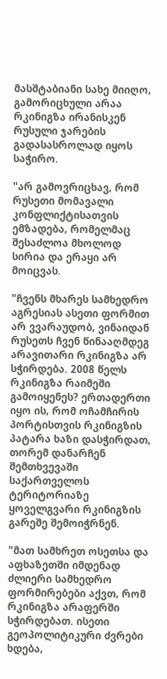მასშტაბიანი სახე მიიღო, გამორიცხული არაა რკინიგზა ირანისკენ რუსული ჯარების გადასასროლად იყოს საჭირო.

"არ გამოვრიცხავ, რომ რუსეთი მომავალი კონფლიქტისათვის ემზადება, რომელმაც შესაძლოა მხოლოდ სირია და ერაყი არ მოიცვას.

"ჩვენს მხარეს სამხედრო აგრესიას ასეთი ფორმით არ ვვარაუდობ, ვინაიდან რუსეთს ჩვენ წინააღმდეგ არავითარი რკინიგზა არ სჭირდება. 2008 წელს რკინიგზა რაიმეში გამოიყენეს? ერთადერთი იყო ის, რომ ოჩამჩირის პორტისთვის რკინიგზის პატარა ხაზი დასჭირდათ, თორემ დანარჩენ შემთხვევაში საქართველოს ტერიტორიაზე ყოველგვარი რკინიგზის გარეშე შემოიჭრნენ.

"მათ სამხრეთ ოსეთსა და აფხაზეთში იმდენად ძლიერი სამხედრო ფორმირებები აქვთ, რომ რკინიგზა არაფერში სჭირდებათ. ისეთი გეოპოლიტიკური ძვრები ხდება,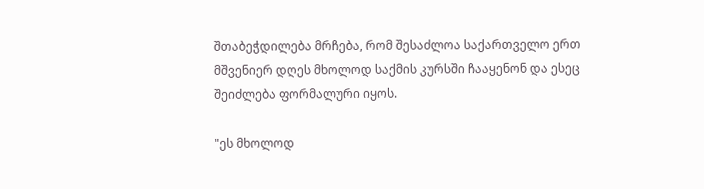შთაბეჭდილება მრჩება, რომ შესაძლოა საქართველო ერთ მშვენიერ დღეს მხოლოდ საქმის კურსში ჩააყენონ და ესეც შეიძლება ფორმალური იყოს.

"ეს მხოლოდ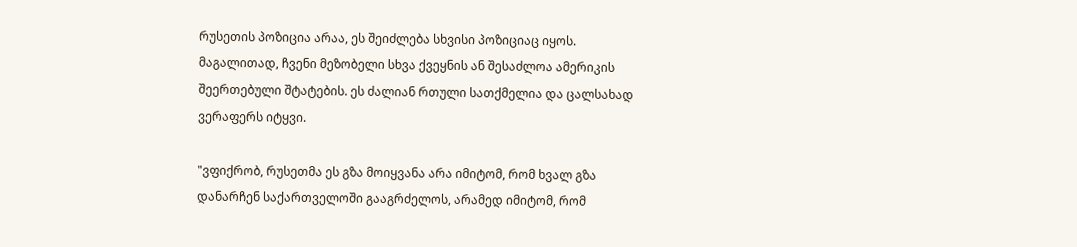რუსეთის პოზიცია არაა, ეს შეიძლება სხვისი პოზიციაც იყოს. მაგალითად, ჩვენი მეზობელი სხვა ქვეყნის ან შესაძლოა ამერიკის შეერთებული შტატების. ეს ძალიან რთული სათქმელია და ცალსახად ვერაფერს იტყვი.

"ვფიქრობ, რუსეთმა ეს გზა მოიყვანა არა იმიტომ, რომ ხვალ გზა დანარჩენ საქართველოში გააგრძელოს, არამედ იმიტომ, რომ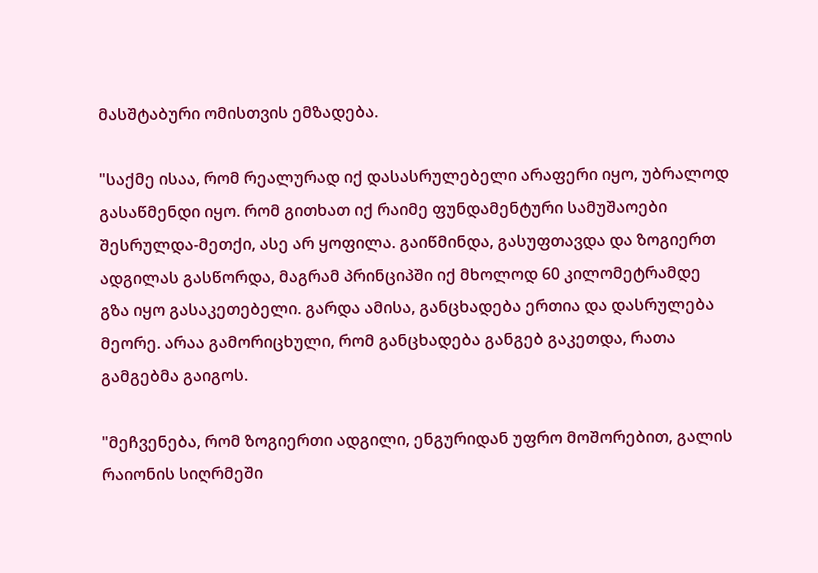მასშტაბური ომისთვის ემზადება.

"საქმე ისაა, რომ რეალურად იქ დასასრულებელი არაფერი იყო, უბრალოდ გასაწმენდი იყო. რომ გითხათ იქ რაიმე ფუნდამენტური სამუშაოები შესრულდა-მეთქი, ასე არ ყოფილა. გაიწმინდა, გასუფთავდა და ზოგიერთ ადგილას გასწორდა, მაგრამ პრინციპში იქ მხოლოდ 60 კილომეტრამდე გზა იყო გასაკეთებელი. გარდა ამისა, განცხადება ერთია და დასრულება მეორე. არაა გამორიცხული, რომ განცხადება განგებ გაკეთდა, რათა გამგებმა გაიგოს.

"მეჩვენება, რომ ზოგიერთი ადგილი, ენგურიდან უფრო მოშორებით, გალის რაიონის სიღრმეში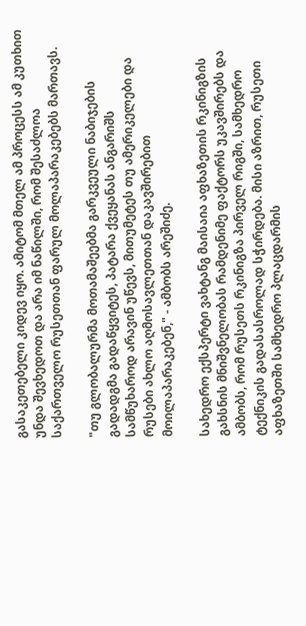გასაკეთებელი კიდევ იყო. ამიტომ მთელ ამ პროცესს ამ კუთხით უნდა შევხედოთ და არა იმ ნაწილში, რომ შესაძლოა საქართველო რუსეთთან ფარულ მოლაპარაკებებს მართავს.

"თუ გლობალურმა მოთამაშეებმა გარკვეული ნაბიჯების გადადგმა გადაწყვიტეს, პატარა ქვეყანას ანგარიშს სამწუხაროდ არავინ უწევს, მითუმეტეს თუ ამერიკელები და რუსები ახლო აღმოსავლეთთან დაკავშირებით მოილაპარაკებენ," - ამბობს არეშიძე.

სახედრო ექსპერტი ვახტანგ მაისაია აფხაზეთის რკინიგზის გახსნის მნიშვნელობას რამდენიმე ფაქტორს უკავშირებს და ამბობს, რომ რუსეთს რკინიგზა პირველ რიგში, სამხედრო ტექნიკის გადასასროლად სჭირდება. მისი აზრით, რუსეთი აფხაზეთში სამხედრო პლაცდარმის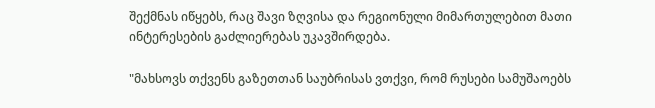შექმნას იწყებს, რაც შავი ზღვისა და რეგიონული მიმართულებით მათი ინტერესების გაძლიერებას უკავშირდება.

"მახსოვს თქვენს გაზეთთან საუბრისას ვთქვი, რომ რუსები სამუშაოებს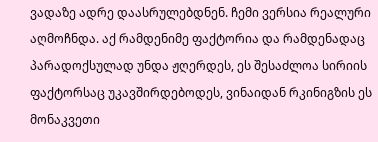ვადაზე ადრე დაასრულებდნენ. ჩემი ვერსია რეალური აღმოჩნდა. აქ რამდენიმე ფაქტორია და რამდენადაც პარადოქსულად უნდა ჟღერდეს, ეს შესაძლოა სირიის ფაქტორსაც უკავშირდებოდეს, ვინაიდან რკინიგზის ეს მონაკვეთი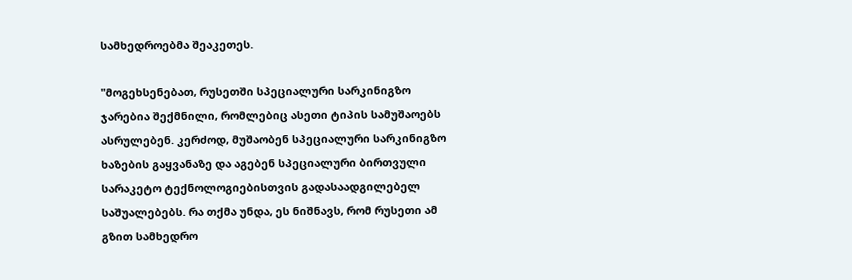სამხედროებმა შეაკეთეს.

"მოგეხსენებათ, რუსეთში სპეციალური სარკინიგზო ჯარებია შექმნილი, რომლებიც ასეთი ტიპის სამუშაოებს ასრულებენ. კერძოდ, მუშაობენ სპეციალური სარკინიგზო ხაზების გაყვანაზე და აგებენ სპეციალური ბირთვული სარაკეტო ტექნოლოგიებისთვის გადასაადგილებელ საშუალებებს. რა თქმა უნდა, ეს ნიშნავს, რომ რუსეთი ამ გზით სამხედრო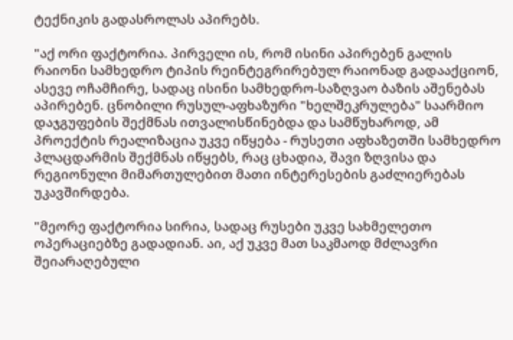ტექნიკის გადასროლას აპირებს.

"აქ ორი ფაქტორია. პირველი ის, რომ ისინი აპირებენ გალის რაიონი სამხედრო ტიპის რეინტეგრირებულ რაიონად გადააქციონ, ასევე ოჩამჩირე, სადაც ისინი სამხედრო-საზღვაო ბაზის აშენებას აპირებენ. ცნობილი რუსულ-აფხაზური "ხელშეკრულება" საარმიო დაჯგუფების შექმნას ითვალისწინებდა და სამწუხაროდ, ამ პროექტის რეალიზაცია უკვე იწყება - რუსეთი აფხაზეთში სამხედრო პლაცდარმის შექმნას იწყებს, რაც ცხადია, შავი ზღვისა და რეგიონული მიმართულებით მათი ინტერესების გაძლიერებას უკავშირდება.

"მეორე ფაქტორია სირია, სადაც რუსები უკვე სახმელეთო ოპერაციებზე გადადიან. აი, აქ უკვე მათ საკმაოდ მძლავრი შეიარაღებული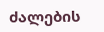ძალების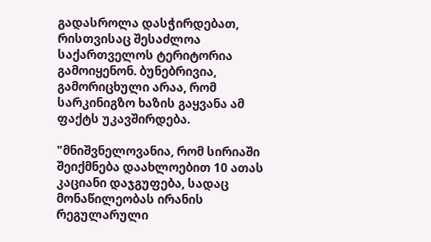გადასროლა დასჭირდებათ, რისთვისაც შესაძლოა საქართველოს ტერიტორია გამოიყენონ. ბუნებრივია, გამორიცხული არაა, რომ სარკინიგზო ხაზის გაყვანა ამ ფაქტს უკავშირდება.

"მნიშვნელოვანია, რომ სირიაში შეიქმნება დაახლოებით 10 ათას კაციანი დაჯგუფება, სადაც მონაწილეობას ირანის რეგულარული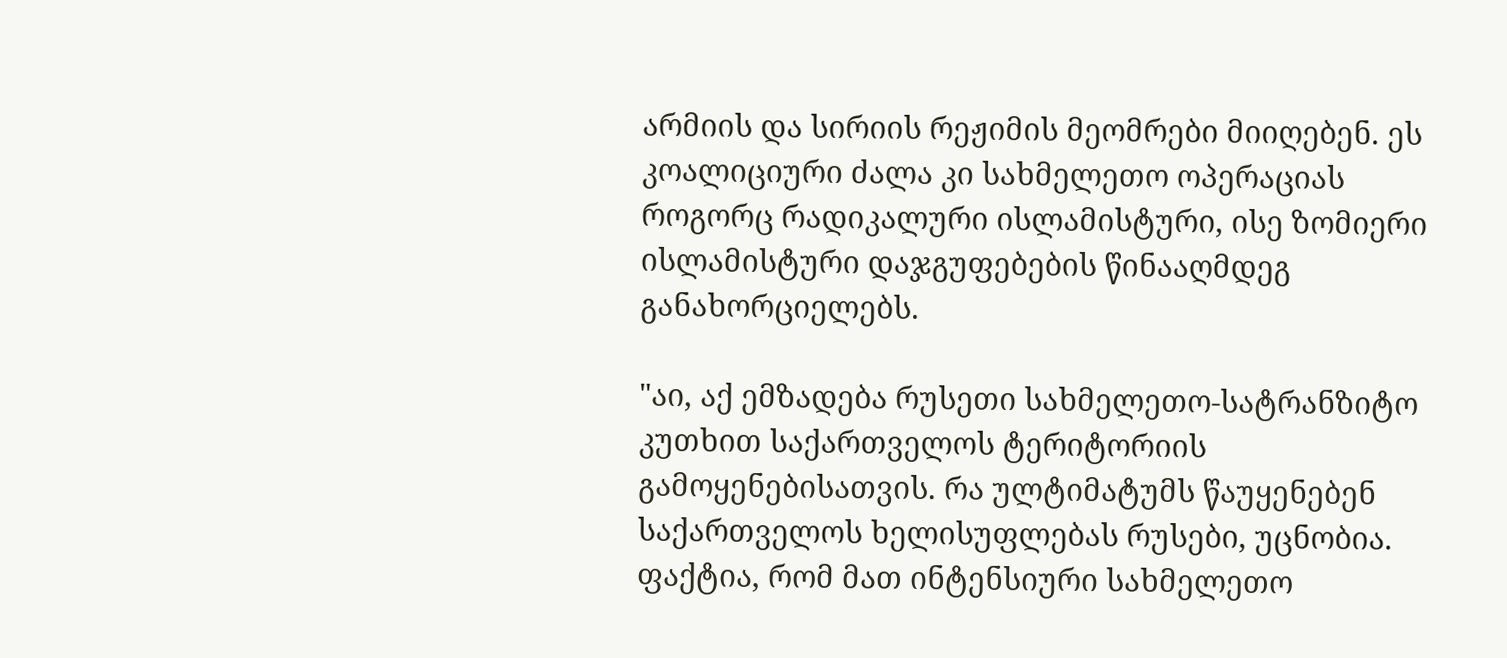არმიის და სირიის რეჟიმის მეომრები მიიღებენ. ეს კოალიციური ძალა კი სახმელეთო ოპერაციას როგორც რადიკალური ისლამისტური, ისე ზომიერი ისლამისტური დაჯგუფებების წინააღმდეგ განახორციელებს.

"აი, აქ ემზადება რუსეთი სახმელეთო-სატრანზიტო კუთხით საქართველოს ტერიტორიის გამოყენებისათვის. რა ულტიმატუმს წაუყენებენ საქართველოს ხელისუფლებას რუსები, უცნობია. ფაქტია, რომ მათ ინტენსიური სახმელეთო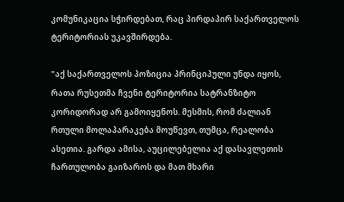კომუნიკაცია სჭირდებათ, რაც პირდაპირ საქართველოს ტერიტორიას უკავშირდება.

"აქ საქართველოს პოზიცია პრინციპული უნდა იყოს, რათა რუსეთმა ჩვენი ტერიტორია სატრანზიტო კორიდორად არ გამოიყენოს. მესმის, რომ ძალიან რთული მოლაპარაკება მოუწევთ, თუმცა, რეალობა ასეთია. გარდა ამისა, აუცილებელია აქ დასავლეთის ჩართულობა გაიზაროს და მათ მხარი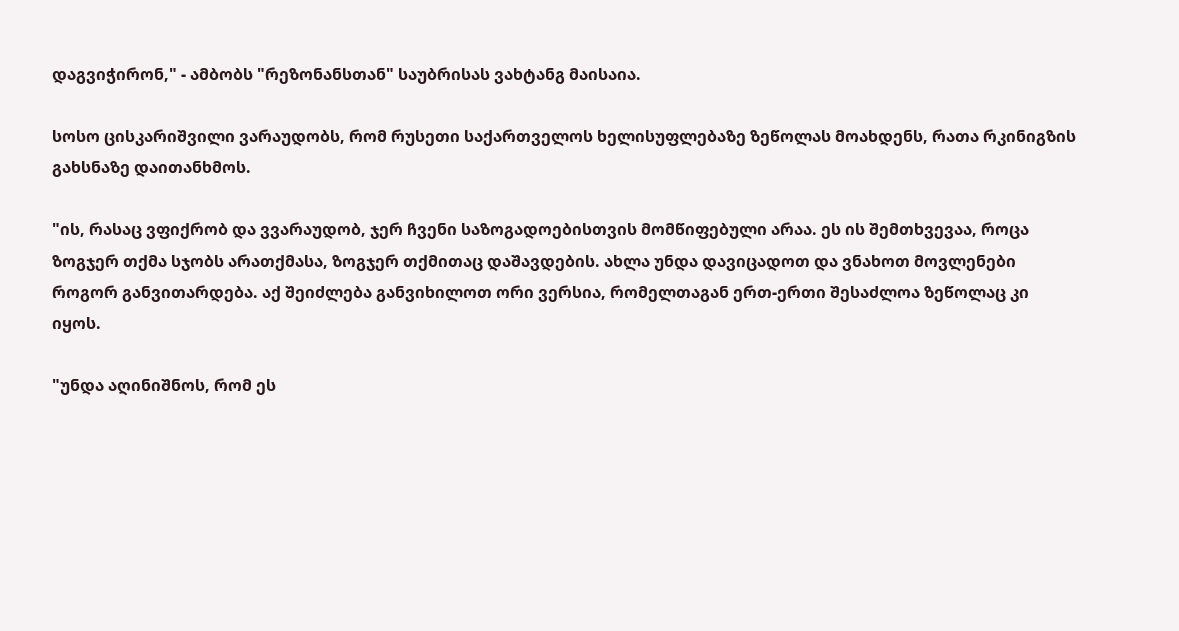დაგვიჭირონ," - ამბობს "რეზონანსთან" საუბრისას ვახტანგ მაისაია.

სოსო ცისკარიშვილი ვარაუდობს, რომ რუსეთი საქართველოს ხელისუფლებაზე ზეწოლას მოახდენს, რათა რკინიგზის გახსნაზე დაითანხმოს.

"ის, რასაც ვფიქრობ და ვვარაუდობ, ჯერ ჩვენი საზოგადოებისთვის მომწიფებული არაა. ეს ის შემთხვევაა, როცა ზოგჯერ თქმა სჯობს არათქმასა, ზოგჯერ თქმითაც დაშავდების. ახლა უნდა დავიცადოთ და ვნახოთ მოვლენები როგორ განვითარდება. აქ შეიძლება განვიხილოთ ორი ვერსია, რომელთაგან ერთ-ერთი შესაძლოა ზეწოლაც კი იყოს.

"უნდა აღინიშნოს, რომ ეს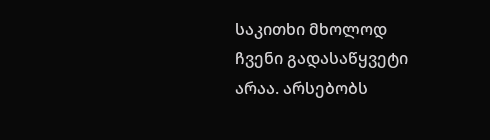საკითხი მხოლოდ ჩვენი გადასაწყვეტი არაა. არსებობს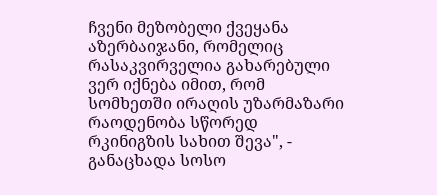ჩვენი მეზობელი ქვეყანა აზერბაიჯანი, რომელიც რასაკვირველია გახარებული ვერ იქნება იმით, რომ სომხეთში ირაღის უზარმაზარი რაოდენობა სწორედ რკინიგზის სახით შევა", - განაცხადა სოსო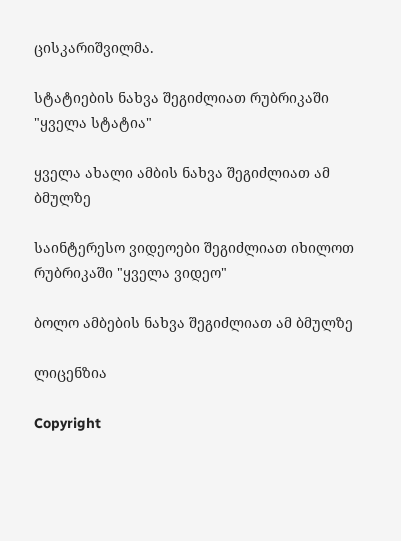ცისკარიშვილმა.

სტატიების ნახვა შეგიძლიათ რუბრიკაში "ყველა სტატია"

ყველა ახალი ამბის ნახვა შეგიძლიათ ამ ბმულზე

საინტერესო ვიდეოები შეგიძლიათ იხილოთ რუბრიკაში "ყველა ვიდეო"

ბოლო ამბების ნახვა შეგიძლიათ ამ ბმულზე

ლიცენზია

Copyright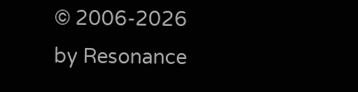© 2006-2026 by Resonance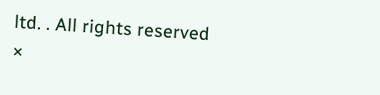ltd. . All rights reserved
×